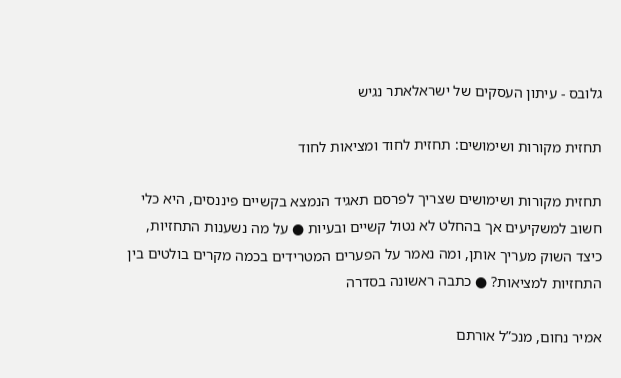גלובס - עיתון העסקים של ישראלאתר נגיש

תחזית מקורות ושימושים: תחזית לחוד ומציאות לחוד

תחזית מקורות ושימושים שצריך לפרסם תאגיד הנמצא בקשיים פיננסים, היא כלי חשוב למשקיעים אך בהחלט לא נטול קשיים ובעיות ● על מה נשענות התחזיות, כיצד השוק מעריך אותן, ומה נאמר על הפערים המטרידים בכמה מקרים בולטים בין התחזיות למציאות? ● כתבה ראשונה בסדרה

אמיר נחום, מנכ”ל אורתם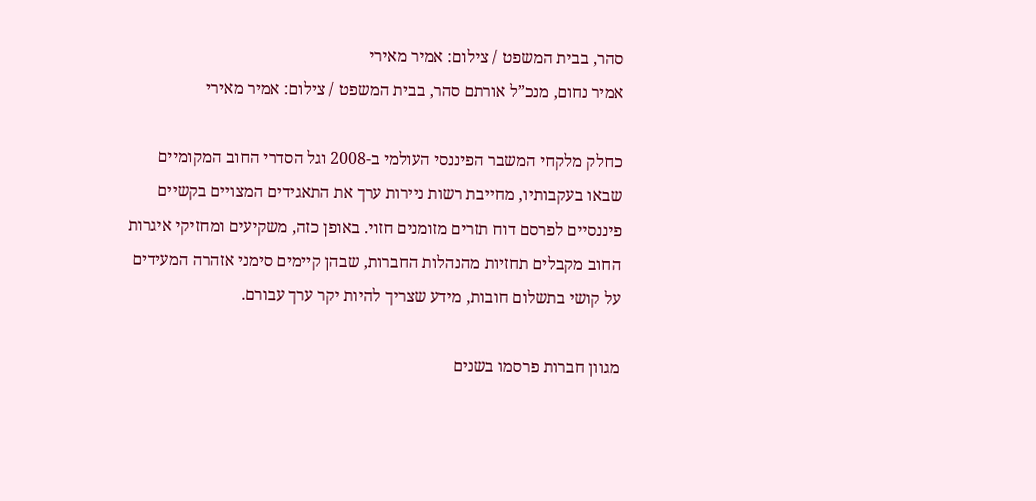סהר, בבית המשפט / צילום: אמיר מאירי
אמיר נחום, מנכ”ל אורתם סהר, בבית המשפט / צילום: אמיר מאירי

כחלק מלקחי המשבר הפיננסי העולמי ב-2008 וגל הסדרי החוב המקומיים שבאו בעקבותיו, מחייבת רשות ניירות ערך את התאגידים המצויים בקשיים פיננסיים לפרסם דוח תזרים מזומנים חזוי. באופן כזה, משקיעים ומחזיקי איגרות החוב מקבלים תחזיות מהנהלות החברות, שבהן קיימים סימני אזהרה המעידים על קושי בתשלום חובות, מידע שצריך להיות יקר ערך עבורם.

מגוון חברות פרסמו בשנים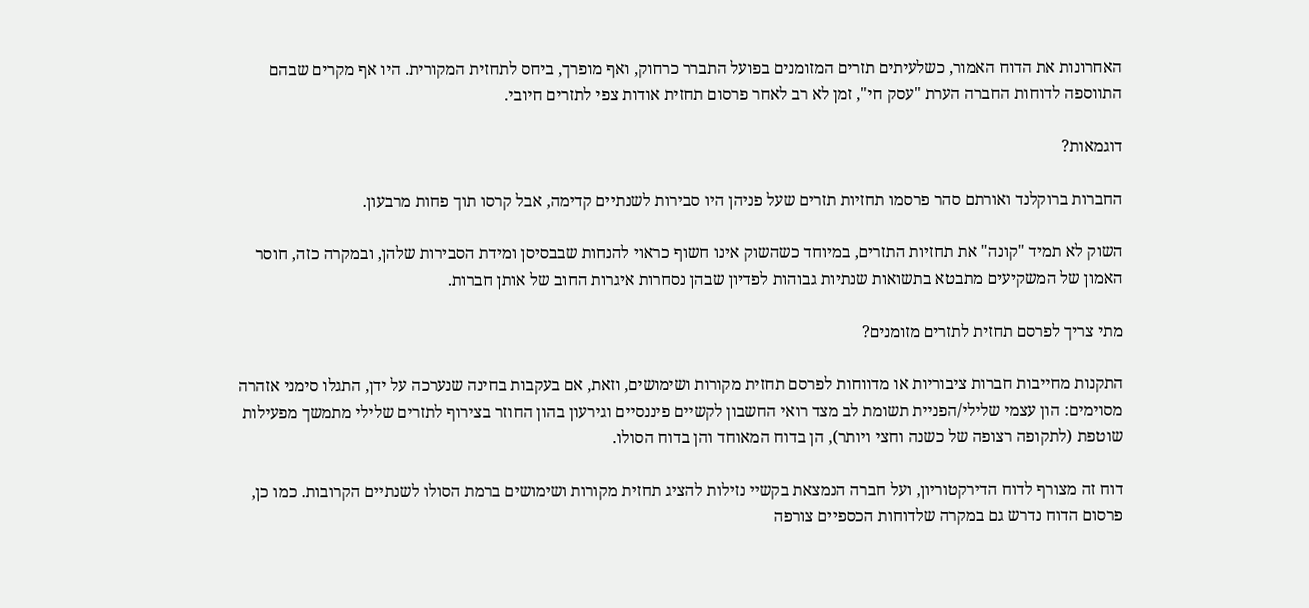האחרונות את הדוח האמור, כשלעיתים תזרים המזומנים בפועל התברר כרחוק, ואף מופרך, ביחס לתחזית המקורית. היו אף מקרים שבהם התווספה לדוחות החברה הערת "עסק חי", זמן לא רב לאחר פרסום תחזית אודות צפי לתזרים חיובי.

דוגמאות?

החברות ברוקלנד ואורתם סהר פרסמו תחזיות תזרים שעל פניהן היו סבירות לשנתיים קדימה, אבל קרסו תוך פחות מרבעון.

השוק לא תמיד "קונה" את תחזיות התזרים, במיוחד כשהשוק אינו חשוף כראוי להנחות שבבסיסן ומידת הסבירות שלהן, ובמקרה כזה, חוסר האמון של המשקיעים מתבטא בתשואות שנתיות גבוהות לפדיון שבהן נסחרות איגרות החוב של אותן חברות.

מתי צריך לפרסם תחזית לתזרים מזומנים?

התקנות מחייבות חברות ציבוריות או מדווחות לפרסם תחזית מקורות ושימושים, וזאת, אם בעקבות בחינה שנערכה על ידן, התגלו סימני אזהרה מסוימים: הון עצמי שלילי/הפניית תשומת לב מצד רואי החשבון לקשיים פיננסיים וגירעון בהון החוזר בצירוף לתזרים שלילי מתמשך מפעילות שוטפת (לתקופה רצופה של כשנה וחצי ויותר), הן בדוח המאוחד והן בדוח הסולו.

דוח זה מצורף לדוח הדירקטוריון, ועל חברה הנמצאת בקשיי נזילות להציג תחזית מקורות ושימושים ברמת הסולו לשנתיים הקרובות. כמו כן, פרסום הדוח נדרש גם במקרה שלדוחות הכספיים צורפה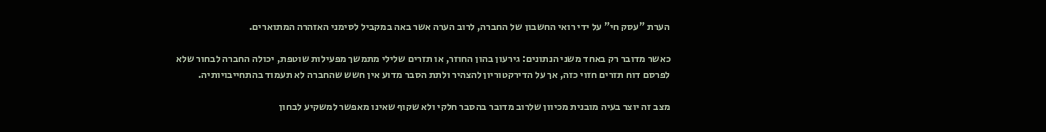הערת "עסק חי" על ידי רואי החשבון של החברה, לרוב הערה אשר באה במקביל לסימני האזהרה המתוארים.

כאשר מדובר רק באחד משני הנתונים: גירעון בהון החוזר, או תזרים שלילי מתמשך מפעילות שוטפת, יכולה החברה לבחור שלא לפרסם דוח תזרים חזוי כזה, אך על הדירקטוריון להצהיר ולתת הסבר מדוע אין חשש שהחברה לא תעמוד בהתחייבויותיה.

מצב זה יוצר בעיה מובנית מכיוון שלרוב מדובר בהסבר חלקי ולא שקוף שאינו מאפשר למשקיע לבחון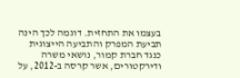בעצמו את התחזית. דוגמה לכך הינה תביעת המפרק והתביעה הייצוגית כנגד חברת קמור, נושאי משרה ודירקטורים, אשר קרסה ב-2012, על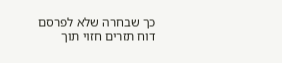כך שבחרה שלא לפרסם דוח תזרים חזוי תוך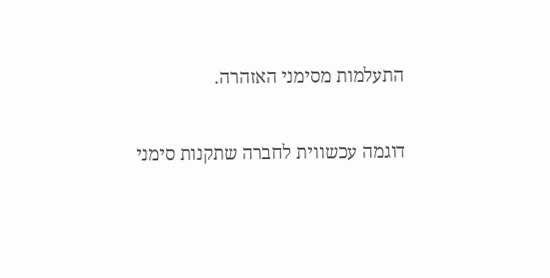התעלמות מסימני האזהרה.

דוגמה עכשווית לחברה שתקנות סימני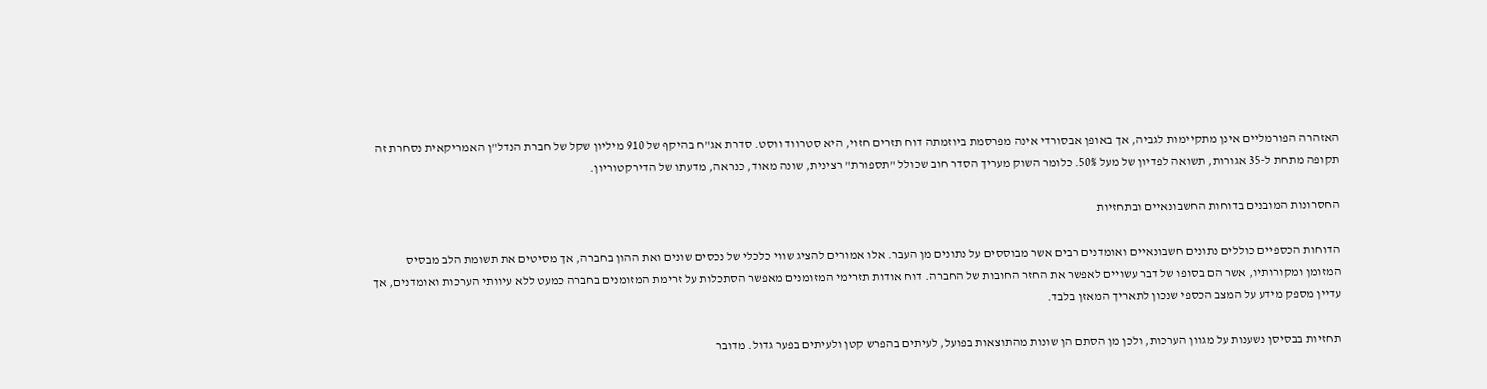האזהרה הפורמליים אינן מתקיימות לגביה, אך באופן אבסורדי אינה מפרסמת ביוזמתה דוח תזרים חזוי, היא סטרווד ווסט. סדרת אג"ח בהיקף של 910 מיליון שקל של חברת הנדל"ן האמריקאית נסחרת זה תקופה מתחת ל-35 אגורות, תשואה לפדיון של מעל 50%. כלומר השוק מעריך הסדר חוב שכולל "תספורת" רצינית, שונה מאוד, כנראה, מדעתו של הדירקטוריון.

החסרונות המובנים בדוחות החשבונאיים ובתחזיות

הדוחות הכספיים כוללים נתונים חשבונאיים ואומדנים רבים אשר מבוססים על נתונים מן העבר. אלו אמורים להציג שווי כלכלי של נכסים שונים ואת ההון בחברה, אך מסיטים את תשומת הלב מבסיס המזומן ומקורותיו, אשר הם בסופו של דבר עשויים לאפשר את החזר החובות של החברה. דוח אודות תזרימי המזומנים מאפשר הסתכלות על זרימת המזומנים בחברה כמעט ללא עיוותי הערכות ואומדנים, אך עדיין מספק מידע על המצב הכספי שנכון לתאריך המאזן בלבד.

תחזיות בבסיסן נשענות על מגוון הערכות, ולכן מן הסתם הן שונות מהתוצאות בפועל, לעיתים בהפרש קטן ולעיתים בפער גדול. מדובר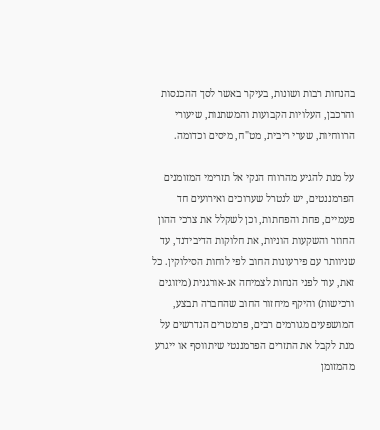בהנחות רבות ושונות, בעיקר באשר לסך ההכנסות והרכבן, העלויות הקבועות והמשתנות, שיעורי הרווחיות, שערי ריבית, מט"ח, מיסים וכדומה.

על מנת להגיע מהרווח הנקי אל תזרימי המזומנים הפרמננטים, יש לנטרל שערוכים ואירועים חד פעמיים, פחת והפחתות, וכן לשקלל את צרכי ההון החוזר והשקעות הוניות, את חלוקות הדיבידנד, עד שניוותר עם פירעונות החוב לפי לוחות הסילוקין. כל זאת, עוד לפני הנחות לצמיחה אנ-אורגנית (מיזוגים ורכישות) והיקף מיחזור החוב שהחברה תבצע, המושפעים מגורמים רבים, פרמטרים הנדרשים על מנת לקבל את התזרים הפרמננטי שיתווסף או ייגרע מהמזומן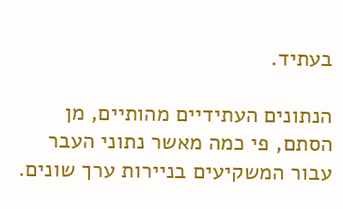בעתיד.

הנתונים העתידיים מהותיים, מן הסתם, פי כמה מאשר נתוני העבר עבור המשקיעים בניירות ערך שונים.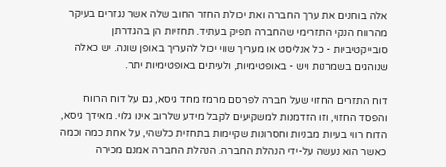אלה בוחנים את ערך החברה ואת יכולת החזר החוב שלה אשר נגזרים בעיקר מהרווח הנקי התזרימי שהחברה תפיק בעתיד. תחזיות הן בהגדרתן סובייקטיביות - כל אנליסט או מעריך שווי יכול להעריך באופן שונה. יש כאלה שנוהגים בשמרנות ויש - באופטימיות, ולעיתים באופטימיות יתר.

דוח התזרים החזוי שעל חברה לפרסם מרמז מחד גיסא, גם על דוח הרווח והפסד החזוי, וזו הזדמנות למשקיעים לקבל מידע שלרוב אינו גלוי. מאידך גיסא, הדוח רווי בעיות מבניות וחסרונות שקיימות בתחזית כלשהי, על אחת כמה וכמה כאשר הוא נעשה על-ידי הנהלת החברה. הנהלת החברה אמנם מכירה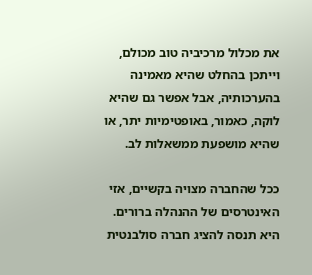את מכלול מרכיביה טוב מכולם, וייתכן בהחלט שהיא מאמינה בהערכותיה, אבל אפשר גם שהיא לוקה, כאמור, באופטימיות יתר, או שהיא מושפעת ממשאלות לב.

ככל שהחברה מצויה בקשיים, אזי האינטרסים של ההנהלה ברורים. היא תנסה להציג חברה סולבנטית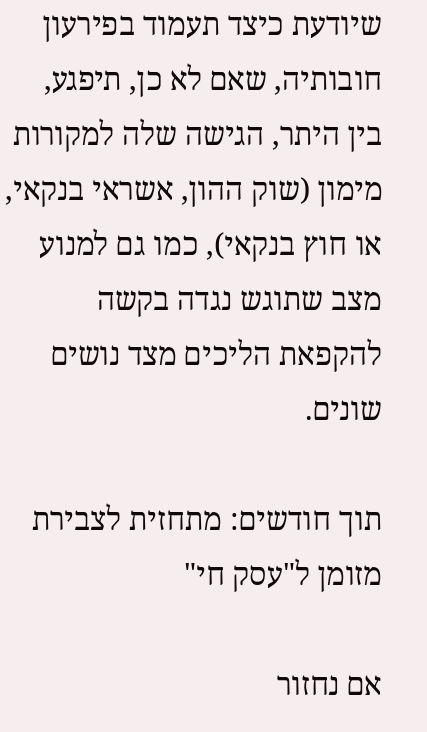שיודעת כיצד תעמוד בפירעון חובותיה, שאם לא כן, תיפגע, בין היתר, הגישה שלה למקורות מימון (שוק ההון, אשראי בנקאי, או חוץ בנקאי), כמו גם למנוע מצב שתוגש נגדה בקשה להקפאת הליכים מצד נושים שונים.

תוך חודשים: מתחזית לצבירת מזומן ל"עסק חי"

אם נחזור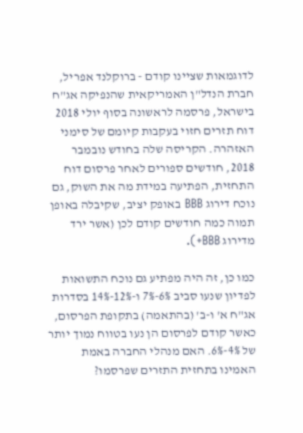לדוגמאות שציינו קודם - ברוקלנד אפריל, חברת הנדל"ן האמריקאית שהנפיקה אג"ח בישראל, פרסמה לראשונה בסוף יולי 2018 דוח תזרים חזוי בעקבות קיומם של סימני האזהרה. הקריסה שלה בחודש נובמבר 2018, חודשים ספורים לאחר פרסום דוח התחזית, הפתיעה במידת מה את השוק, גם נוכח דירוג BBB באופק יציב, שקיבלה באופן תמוה כמה חודשים קודם לכן (אשר ירד מדירוג BBB+).

כמו כן, זה היה מפתיע גם נוכח התשואות לפדיון שנעו סביב 6%-7% ו-12%-14% בסדרות אג"ח א' ו-ב' (בהתאמה) בתקופת הפרסום, כאשר קודם לפרסום הן נעו בטווח נמוך יותר של 4%-6%. האם מנהלי החברה באמת האמינו בתחזית התזרים שפרסמו?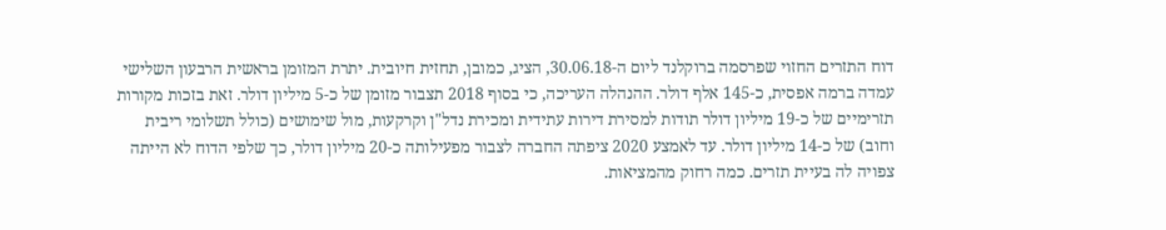דוח התזרים החזוי שפרסמה ברוקלנד ליום ה-30.06.18, הציג, כמובן, תחזית חיובית. יתרת המזומן בראשית הרבעון השלישי עמדה ברמה אפסית, כ-145 אלף דולר. ההנהלה העריכה, כי בסוף 2018 תצבור מזומן של כ-5 מיליון דולר. זאת בזכות מקורות תזרימיים של כ-19 מיליון דולר תודות למסירת דירות עתידית ומכירת נדל"ן וקרקעות, מול שימושים (כולל תשלומי ריבית וחוב) של כ-14 מיליון דולר. עד לאמצע 2020 ציפתה החברה לצבור מפעילותה כ-20 מיליון דולר, כך שלפי הדוח לא הייתה צפויה לה בעיית תזרים. כמה רחוק מהמציאות.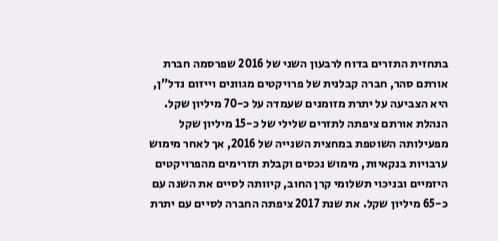בתחזית התזרים בדוח לרבעון השני של 2016 שפרסמה חברת אורתם סהר, חברה קבלנית של פרויקטים מגוונים וייזום נדל"ן, היא הצביעה על יתרת מזומנים שעמדה על כ-70 מיליון שקל. הנהלת אורתם ציפתה לתזרים שלילי של כ-15 מיליון שקל מפעילותה השוטפת במחצית השנייה של 2016, אך לאחר מימוש ערבויות בנקאיות, מימוש נכסים וקבלת תזרימים מהפרויקטים היזמיים ובניכוי תשלומי קרן החוב, קיוותה לסיים את השנה עם כ-65 מיליון שקל. את שנת 2017 ציפתה החברה לסיים עם יתרת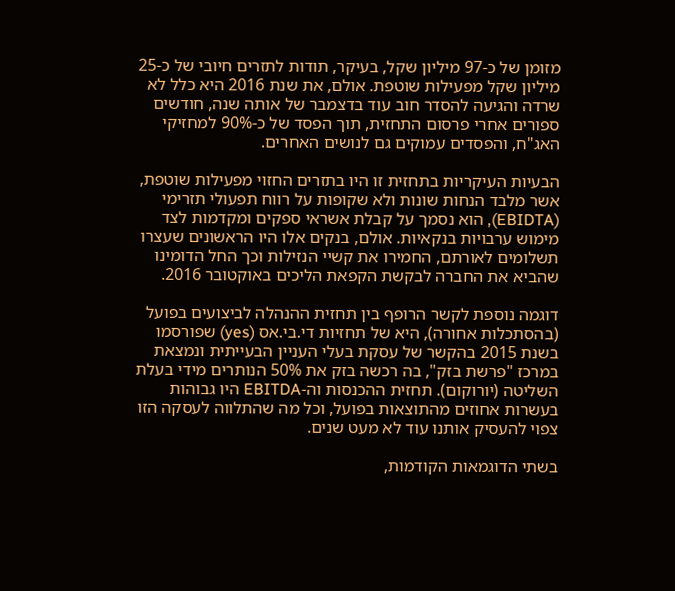מזומן של כ-97 מיליון שקל, בעיקר, תודות לתזרים חיובי של כ-25 מיליון שקל מפעילות שוטפת. אולם, את שנת 2016 היא כלל לא שרדה והגיעה להסדר חוב עוד בדצמבר של אותה שנה, חודשים ספורים אחרי פרסום התחזית, תוך הפסד של כ-90% למחזיקי האג"ח, והפסדים עמוקים גם לנושים האחרים.

הבעיות העיקריות בתחזית זו היו בתזרים החזוי מפעילות שוטפת, אשר מלבד הנחות שונות ולא שקופות על רווח תפעולי תזרימי (EBIDTA), הוא נסמך על קבלת אשראי ספקים ומקדמות לצד מימוש ערבויות בנקאיות. אולם, בנקים אלו היו הראשונים שעצרו תשלומים לאורתם, החמירו את קשיי הנזילות וכך החל הדומינו שהביא את החברה לבקשת הקפאת הליכים באוקטובר 2016.

דוגמה נוספת לקשר הרופף בין תחזית ההנהלה לביצועים בפועל (בהסתכלות אחורה), היא של תחזיות די.בי.אס (yes) שפורסמו בשנת 2015 בהקשר של עסקת בעלי העניין הבעייתית ונמצאת במרכז "פרשת בזק", בה רכשה בזק את 50% הנותרים מידי בעלת השליטה (יורוקום). תחזית ההכנסות וה-EBITDA היו גבוהות בעשרות אחוזים מהתוצאות בפועל, וכל מה שהתלווה לעסקה הזו צפוי להעסיק אותנו עוד לא מעט שנים.

בשתי הדוגמאות הקודמות,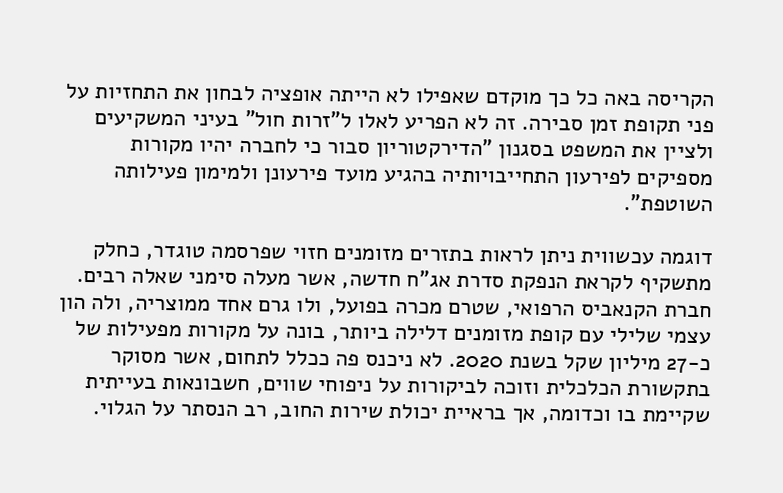הקריסה באה כל כך מוקדם שאפילו לא הייתה אופציה לבחון את התחזיות על פני תקופת זמן סבירה. זה לא הפריע לאלו ל"זרות חול" בעיני המשקיעים ולציין את המשפט בסגנון "הדירקטוריון סבור כי לחברה יהיו מקורות מספיקים לפירעון התחייבויותיה בהגיע מועד פירעונן ולמימון פעילותה השוטפת".

דוגמה עכשווית ניתן לראות בתזרים מזומנים חזוי שפרסמה טוגדר, כחלק מתשקיף לקראת הנפקת סדרת אג"ח חדשה, אשר מעלה סימני שאלה רבים. חברת הקנאביס הרפואי, שטרם מכרה בפועל, ולו גרם אחד ממוצריה, ולה הון עצמי שלילי עם קופת מזומנים דלילה ביותר, בונה על מקורות מפעילות של כ-27 מיליון שקל בשנת 2020. לא ניכנס פה ככלל לתחום, אשר מסוקר בתקשורת הכלכלית וזוכה לביקורות על ניפוחי שווים, חשבונאות בעייתית שקיימת בו וכדומה, אך בראיית יכולת שירות החוב, רב הנסתר על הגלוי.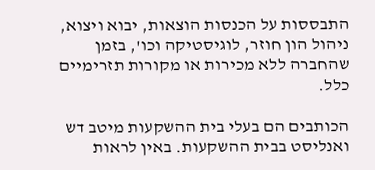התבססות על הכנסות הוצאות, יבוא ויצוא, ניהול הון חוזר, לוגיסטיקה וכו', בזמן שהחברה ללא מכירות או מקורות תזרימיים כלל.

הכותבים הם בעלי בית ההשקעות מיטב דש ואנליסט בבית ההשקעות. באין לראות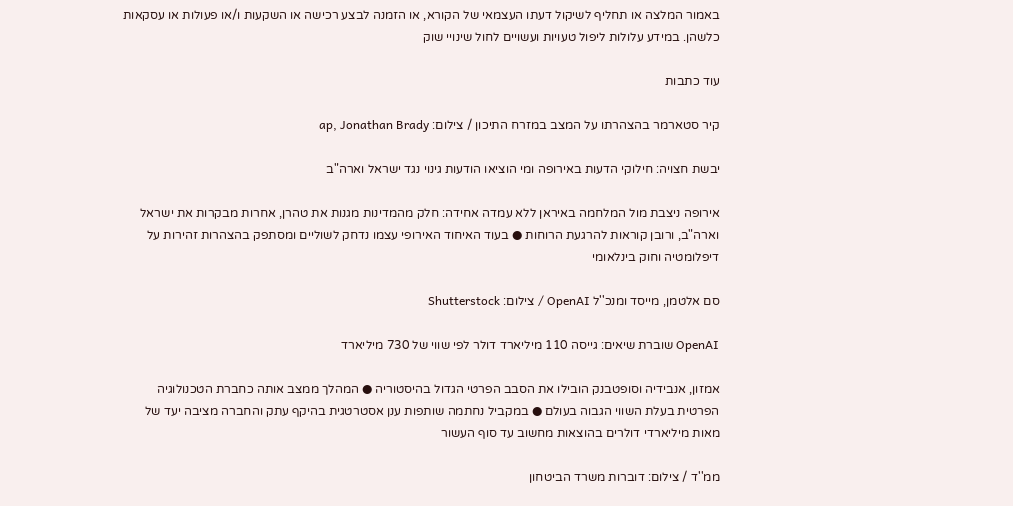באמור המלצה או תחליף לשיקול דעתו העצמאי של הקורא, או הזמנה לבצע רכישה או השקעות ו/או פעולות או עסקאות כלשהן. במידע עלולות ליפול טעויות ועשויים לחול שינויי שוק

עוד כתבות

קיר סטארמר בהצהרתו על המצב במזרח התיכון / צילום: ap, Jonathan Brady

יבשת חצויה: חילוקי הדעות באירופה ומי הוציאו הודעות גינוי נגד ישראל וארה"ב

אירופה ניצבת מול המלחמה באיראן ללא עמדה אחידה: חלק מהמדינות מגנות את טהרן, אחרות מבקרות את ישראל וארה"ב, ורובן קוראות להרגעת הרוחות ● בעוד האיחוד האירופי עצמו נדחק לשוליים ומסתפק בהצהרות זהירות על דיפלומטיה וחוק בינלאומי

סם אלטמן, מייסד ומנכ''ל OpenAI / צילום: Shutterstock

OpenAI שוברת שיאים: גייסה 110 מיליארד דולר לפי שווי של 730 מיליארד

אמזון, אנבידיה וסופטבנק הובילו את הסבב הפרטי הגדול בהיסטוריה ● המהלך ממצב אותה כחברת הטכנולוגיה הפרטית בעלת השווי הגבוה בעולם ● במקביל נחתמה שותפות ענן אסטרטגית בהיקף עתק והחברה מציבה יעד של מאות מיליארדי דולרים בהוצאות מחשוב עד סוף העשור

ממ''ד / צילום: דוברות משרד הביטחון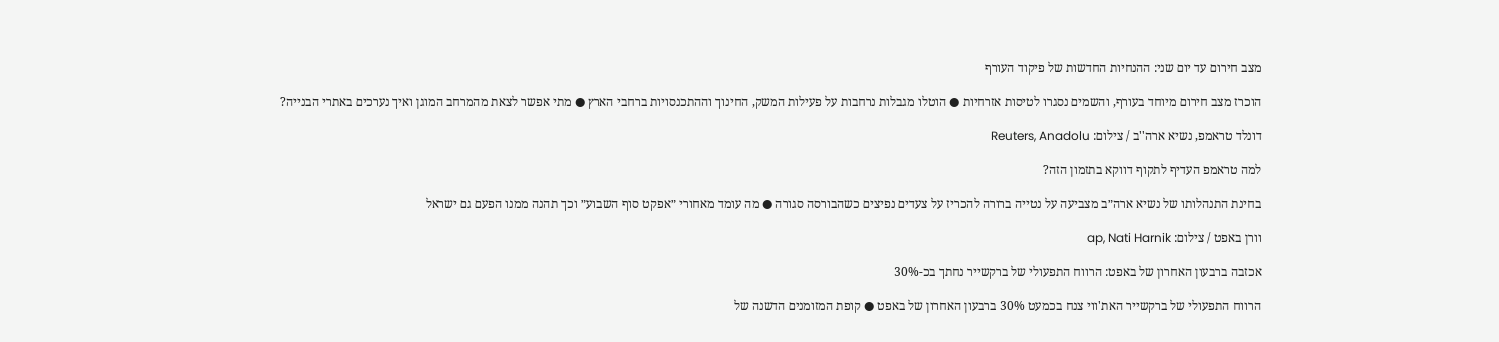מצב חירום עד יום שני: ההנחיות החדשות של פיקוד העורף

הוכרז מצב חירום מיוחד בעורף, והשמים נסגרו לטיסות אזרחיות ● הוטלו מגבלות נרחבות על פעילות המשק, החינוך וההתכנסויות ברחבי הארץ ● מתי אפשר לצאת מהמרחב המוגן ואיך נערכים באתרי הבנייה?

דונלד טראמפ, נשיא ארה''ב / צילום: Reuters, Anadolu

למה טראמפ העדיף לתקוף דווקא בתזמון הזה?

בחינת התנהלותו של נשיא ארה״ב מצביעה על נטייה ברורה להכריז על צעדים נפיצים כשהבורסה סגורה ● מה עומד מאחורי ״אפקט סוף השבוע״ וכך תהנה ממנו הפעם גם ישראל

וורן באפט / צילום: ap, Nati Harnik

אכזבה ברבעון האחרון של באפט: הרווח התפעולי של ברקשייר נחתך בכ-30%

הרווח התפעולי של ברקשייר האת'ווי צנח בכמעט 30% ברבעון האחרון של באפט ● קופת המזומנים הדשנה של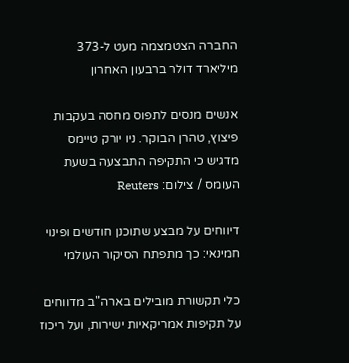החברה הצטמצמה מעט ל-373 מיליארד דולר ברבעון האחרון

אנשים מנסים לתפוס מחסה בעקבות פיצוץ, טהרן הבוקר. ניו יורק טיימס מדגיש כי התקיפה התבצעה בשעת העומס / צילום: Reuters

דיווחים על מבצע שתוכנן חודשים ופינוי חמינאי: כך מתפתח הסיקור העולמי

כלי תקשורת מובילים בארה"ב מדווחים על תקיפות אמריקאיות ישירות, ועל ריכוז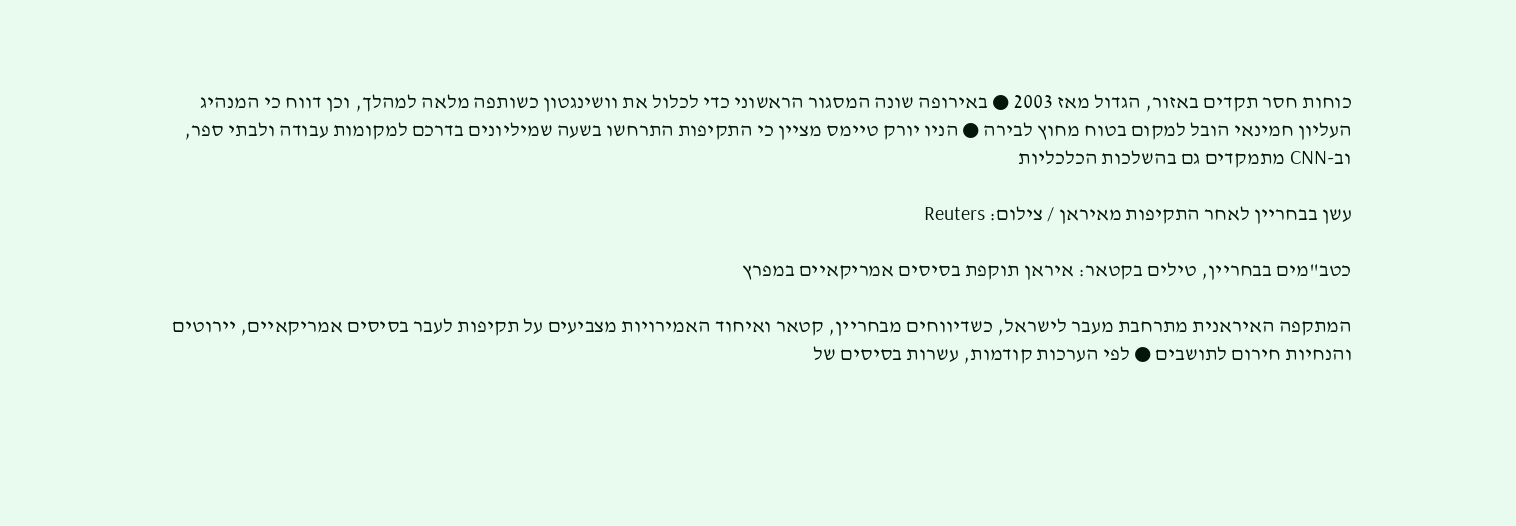כוחות חסר תקדים באזור, הגדול מאז 2003 ● באירופה שונה המסגור הראשוני כדי לכלול את וושינגטון כשותפה מלאה למהלך, וכן דווח כי המנהיג העליון חמינאי הובל למקום בטוח מחוץ לבירה ● הניו יורק טיימס מציין כי התקיפות התרחשו בשעה שמיליונים בדרכם למקומות עבודה ולבתי ספר, וב-CNN מתמקדים גם בהשלכות הכלכליות

עשן בבחריין לאחר התקיפות מאיראן / צילום: Reuters

כטב"מים בבחריין, טילים בקטאר: איראן תוקפת בסיסים אמריקאיים במפרץ

המתקפה האיראנית מתרחבת מעבר לישראל, כשדיווחים מבחריין, קטאר ואיחוד האמירויות מצביעים על תקיפות לעבר בסיסים אמריקאיים, יירוטים והנחיות חירום לתושבים ● לפי הערכות קודמות, עשרות בסיסים של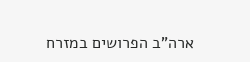ארה”ב הפרושים במזרח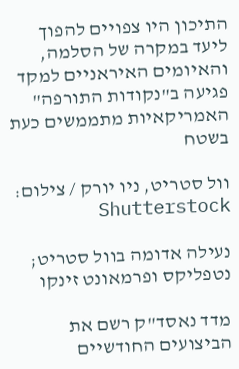התיכון היו צפויים להפוך ליעד במקרה של הסלמה, והאיומים האיראניים למקד פגיעה ב"נקודות התורפה" האמריקאיות מתממשים כעת בשטח

וול סטריט, ניו יורק / צילום: Shutterstock

נעילה אדומה בוול סטריט; נטפליקס ופרמאונט זינקו

מדד נאסד"ק רשם את הביצועים החודשיים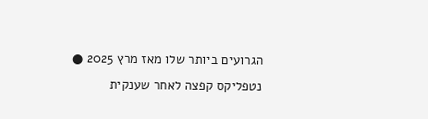הגרועים ביותר שלו מאז מרץ 2025 ● נטפליקס קפצה לאחר שענקית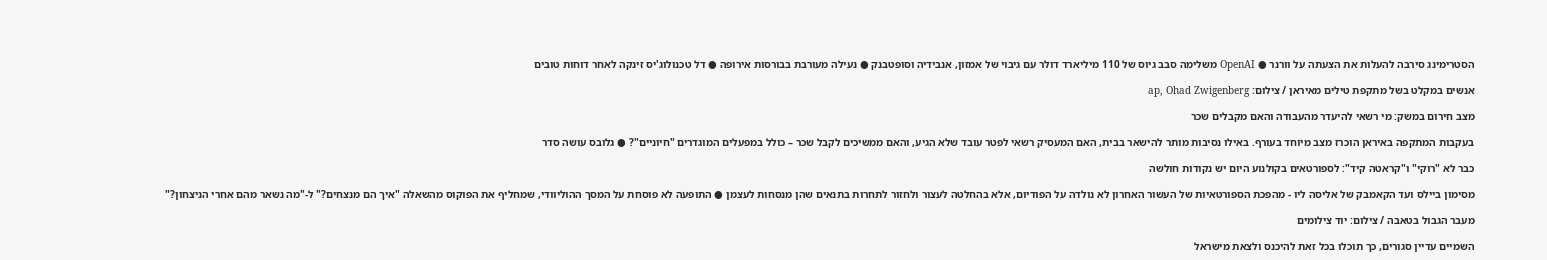הסטרימינג סירבה להעלות את הצעתה על וורנר ● OpenAI משלימה סבב גיוס של 110 מיליארד דולר עם גיבוי של אמזון, אנבידיה וסופטבנק ● נעילה מעורבת בבורסות אירופה ● דל טכנולוג'יס זינקה לאחר דוחות טובים

אנשים במקלט בשל מתקפת טילים מאיראן / צילום: ap, Ohad Zwigenberg

מצב חירום במשק: מי רשאי להיעדר מהעבודה והאם מקבלים שכר

בעקבות המתקפה באיראן הוכרז מצב מיוחד בעורף. באילו נסיבות מותר להישאר בבית, האם המעסיק רשאי לפטר עובד שלא הגיע, והאם ממשיכים לקבל שכר – כולל במפעלים המוגדרים "חיוניים"? ● גלובס עושה סדר

כבר לא "רוקי" ו"קראטה קיד": לספורטאים בקולנוע היום יש נקודות חולשה

מסימון ביילס ועד הקאמבק של אליסה ליו - מהפכת הספורטאיות של העשור האחרון לא נולדה על הפודיום, אלא בהחלטה לעצור ולחזור לתחרות בתנאים שהן מנסחות לעצמן ● התופעה לא פוסחת על המסך ההוליוודי, שמחליף את הפוקוס מהשאלה "איך הם מנצחים?" ל-"מה נשאר מהם אחרי הניצחון?"

מעבר הגבול בטאבה / צילום: יוד צילומים

השמיים עדיין סגורים, כך תוכלו בכל זאת להיכנס ולצאת מישראל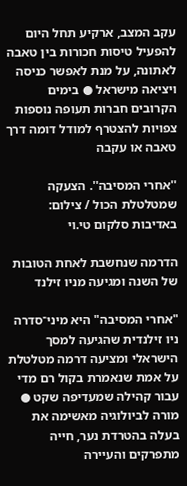עקב המצב, ארקיע תחל היום להפעיל טיסות חכורות בין טאבה לאתונה, על מנת לאפשר כניסה ויציאה מישראל ● בימים הקרובים חברות תעופה נוספות צפויות להצטרף למודל דומה דרך טאבה או עקבה

''אחרי המסיבה''. הצעקה שמטלטלת הכול / צילום: באדיבות סלקום טי.וי

הדרמה שנחשבת לאחת הטובות של השנה ומגיעה מניו זילנד

"אחרי המסיבה" היא מיני־סדרה ניו זילנדית שהגיעה למסך הישראלי ומציעה דרמה מטלטלת על אמת שנאמרת בקול רם מדי עבור קהילה שמעדיפה שקט ● מורה לביולוגיה מאשימה את בעלה בהטרדת נער, חייה מתפרקים והעיירה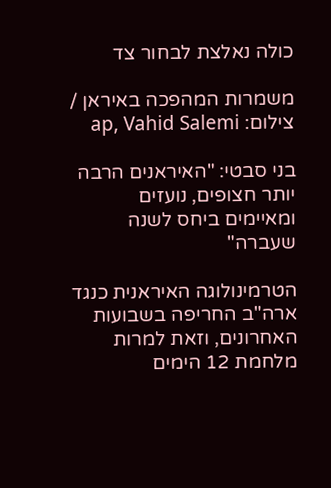כולה נאלצת לבחור צד

משמרות המהפכה באיראן / צילום: ap, Vahid Salemi

בני סבטי: "האיראנים הרבה יותר חצופים, נועזים ומאיימים ביחס לשנה שעברה"

הטרמינולוגה האיראנית כנגד ארה"ב החריפה בשבועות האחרונים, וזאת למרות מלחמת 12 הימים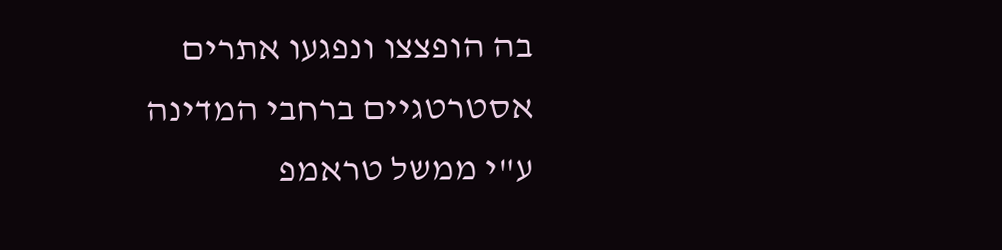בה הופצצו ונפגעו אתרים אסטרטגיים ברחבי המדינה ע"י ממשל טראמפ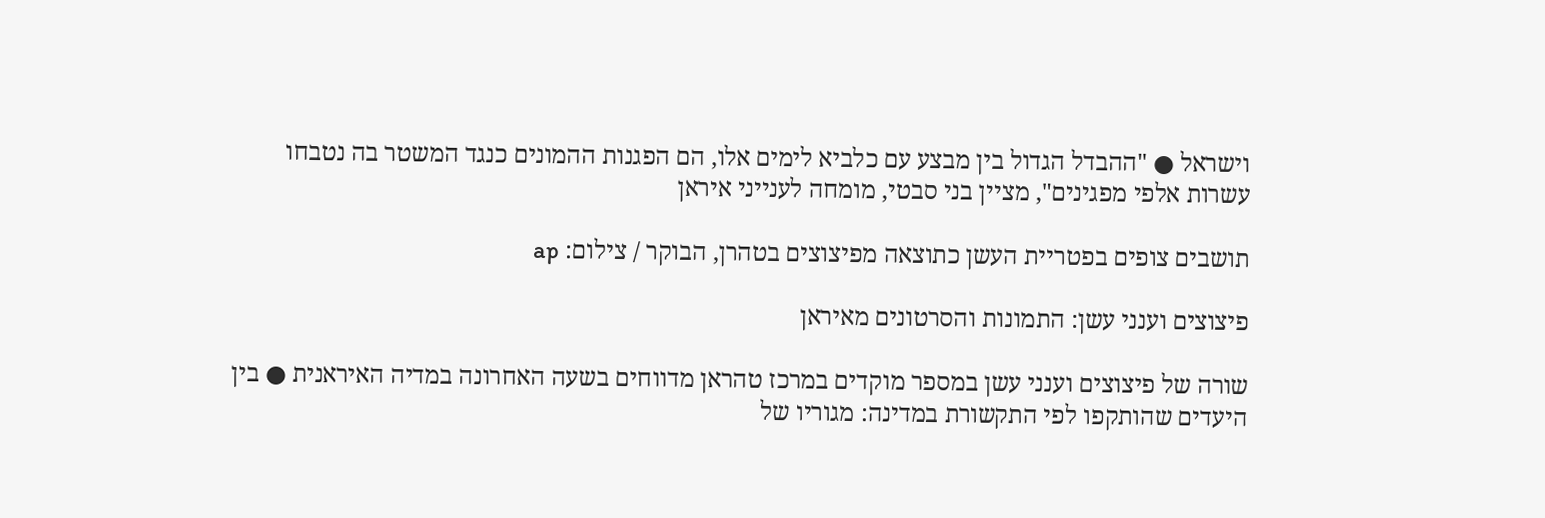וישראל ● "ההבדל הגדול בין מבצע עם כלביא לימים אלו, הם הפגנות ההמונים כנגד המשטר בה נטבחו עשרות אלפי מפגינים", מציין בני סבטי, מומחה לענייני איראן

תושבים צופים בפטריית העשן כתוצאה מפיצוצים בטהרן, הבוקר / צילום: ap

פיצוצים וענני עשן: התמונות והסרטונים מאיראן

שורה של פיצוצים וענני עשן במספר מוקדים במרכז טהראן מדווחים בשעה האחרונה במדיה האיראנית ● בין היעדים שהותקפו לפי התקשורת במדינה: מגוריו של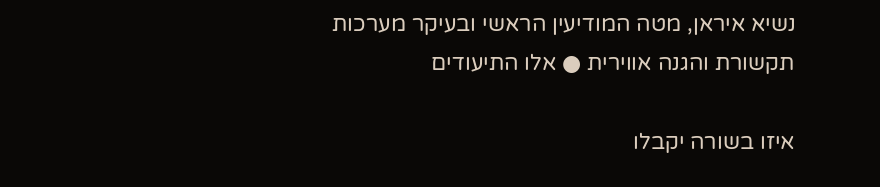נשיא איראן, מטה המודיעין הראשי ובעיקר מערכות תקשורת והגנה אווירית ● אלו התיעודים

איזו בשורה יקבלו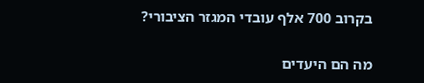בקרוב 700 אלף עובדי המגזר הציבורי?

מה הם היעדים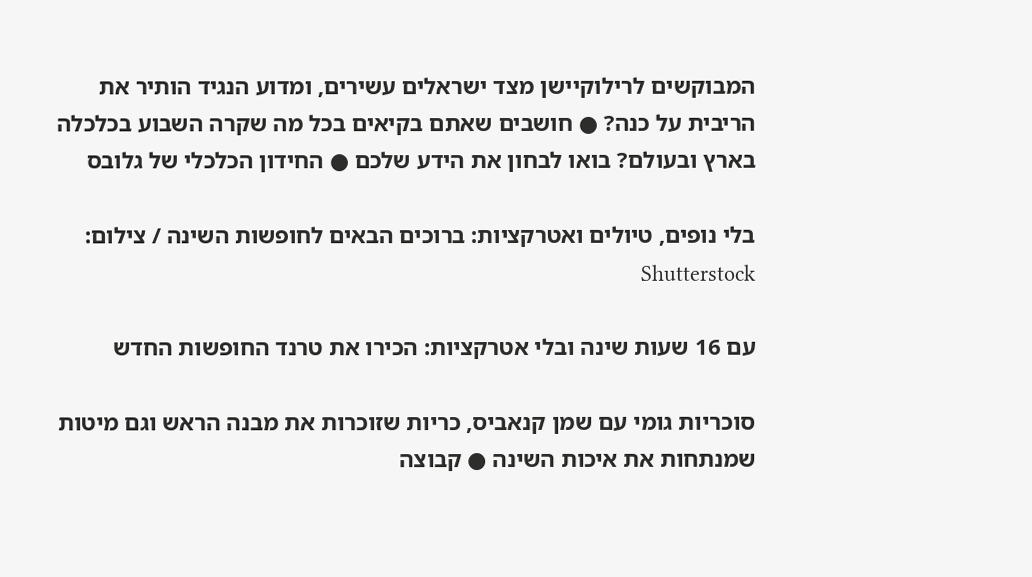המבוקשים לרילוקיישן מצד ישראלים עשירים, ומדוע הנגיד הותיר את הריבית על כנה? ● חושבים שאתם בקיאים בכל מה שקרה השבוע בכלכלה בארץ ובעולם? בואו לבחון את הידע שלכם ● החידון הכלכלי של גלובס

בלי נופים, טיולים ואטרקציות: ברוכים הבאים לחופשות השינה / צילום: Shutterstock

עם 16 שעות שינה ובלי אטרקציות: הכירו את טרנד החופשות החדש

סוכריות גומי עם שמן קנאביס, כריות שזוכרות את מבנה הראש וגם מיטות שמנתחות את איכות השינה ● קבוצה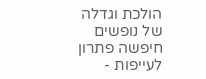הולכת וגדלה של נופשים חיפשה פתרון לעייפות -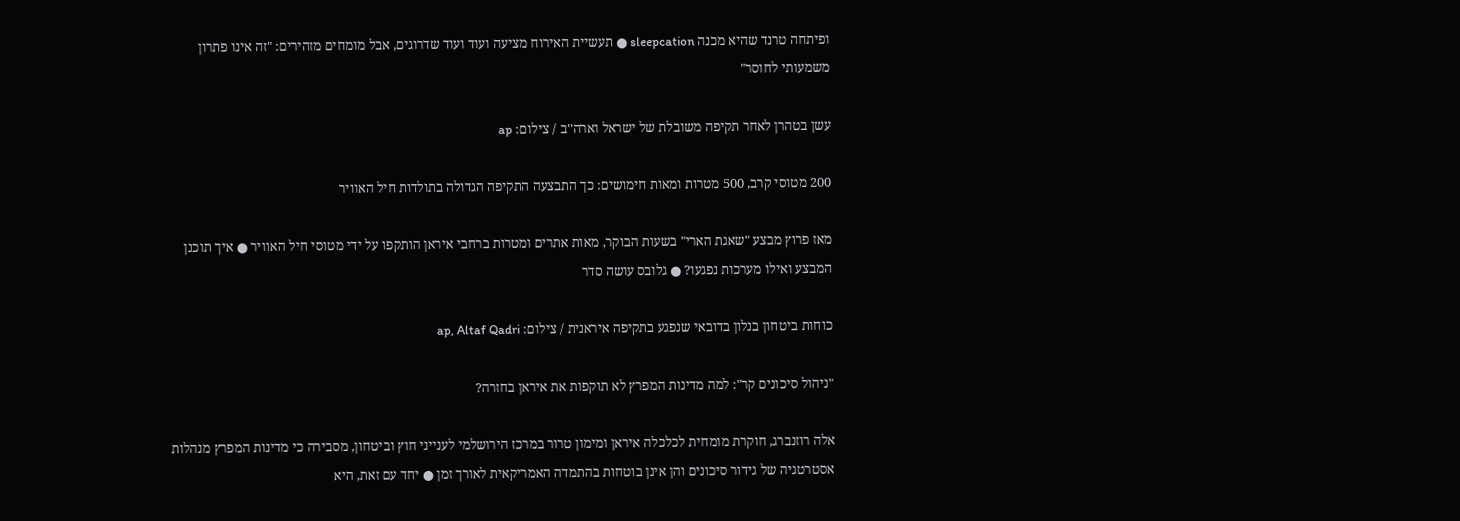ופיתחה טרנד שהיא מכנה sleepcation ● תעשיית האירוח מציעה ועוד ועוד שדרוגים, אבל מומחים מזהירים: "זה אינו פתרון משמעותי לחוסר"

עשן בטהרן לאחר תקיפה משובלת של ישראל וארה''ב / צילום: ap

200 מטוסי קרב, 500 מטרות ומאות חימושים: כך התבצעה התקיפה הגדולה בתולדות חיל האוויר

מאז פרוץ מבצע "שאגת הארי" בשעות הבוקר, מאות אתרים ומטרות ברחבי איראן הותקפו על ידי מטוסי חיל האוויר ● איך תוכנן המבצע ואילו מערכות נפגעו? ● גלובס עושה סדר

כוחות ביטחון בנלון בדובאי שנפגע בתקיפה איראנית / צילום: ap, Altaf Qadri

"ניהול סיכונים קר": למה מדינות המפרץ לא תוקפות את איראן בחזרה?

אלה רוזנברג, חוקרת מומחית לכלכלה איראן ומימון טרור במרכז הירושלמי לענייני חוץ וביטחון, מסבירה כי מדינות המפרץ מנהלות אסטרטגיה של גידור סיכונים והן אינן בוטחות בהתמדה האמריקאית לאורך זמן ● יחד עם זאת, היא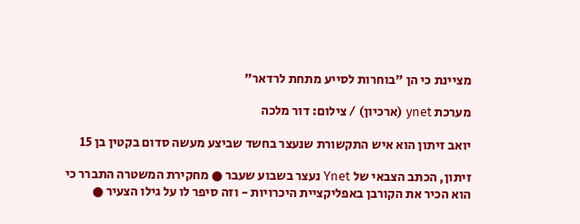מציינת כי הן "בוחרות לסייע מתחת לרדאר"

מערכת ynet (ארכיון) / צילום: דור מלכה

יואב זיתון הוא איש התקשורת שנעצר בחשד שביצע מעשה סדום בקטין בן 15

זיתון, הכתב הצבאי של Ynet נעצר בשבוע שעבר ● מחקירת המשטרה התברר כי הוא הכיר את הקורבן באפליקציית היכרויות - וזה סיפר לו על גילו הצעיר ●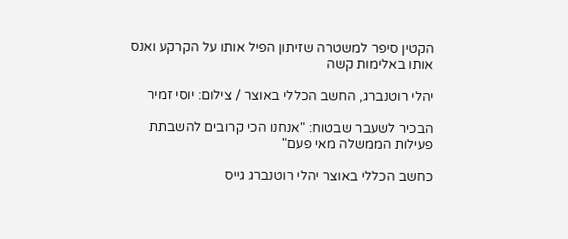הקטין סיפר למשטרה שזיתון הפיל אותו על הקרקע ואנס אותו באלימות קשה

יהלי רוטנברג, החשב הכללי באוצר / צילום: יוסי זמיר

הבכיר לשעבר שבטוח: "אנחנו הכי קרובים להשבתת פעילות הממשלה מאי פעם"

כחשב הכללי באוצר יהלי רוטנברג גייס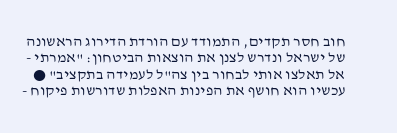חוב חסר תקדים, התמודד עם הורדת הדירוג הראשונה של ישראל ונדרש לצנן את הוצאות הביטחון: "אמרתי - אל תאלצו אותי לבחור בין צה"ל לעמידה בתקציב" ● עכשיו הוא חושף את הפינות האפלות שדורשות פיקוח -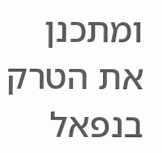ומתכנן את הטרק בנפאל